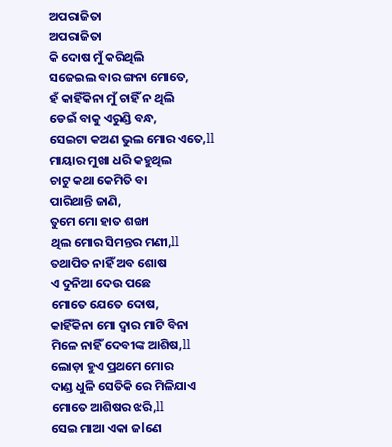ଅପରାଜିତା
ଅପରାଜିତା
କି ଦୋଷ ମୁଁ କରିଥିଲି
ସଜେଇଲ ବାର ଙ୍ଗନା ମୋତେ,
ହଁ କାହିଁକିନା ମୁଁ ଚାହିଁ ନ ଥିଲି
ଡେଇଁ ବାକୁ ଏରୁଣ୍ଡି ବନ୍ଧ,
ସେଇଟା କଅଣ ଭୁଲ ମୋର ଏତେ,ll
ମାୟାର ମୁଖା ଧରି କହୁଥିଲ
ଚାଟୁ କଥା କେମିତି ବା
ପାରିଥାନ୍ତି ଜାଣି,
ତୁମେ ମୋ ହାତ ଶଙ୍ଖା
ଥିଲ ମୋର ସିମନ୍ତର ମଣୀ,ll
ତଥାପିତ ନାହିଁ ଅବ ଶୋଷ
ଏ ଦୁନିଆ ଦେଉ ପଛେ
ମୋତେ ଯେତେ ଦୋଷ,
କାହିଁକିନା ମୋ ଦ୍ୱାର ମାଟି ବିନା
ମିଳେ ନାହିଁ ଦେବୀଙ୍କ ଆଶିଷ,ll
ଲୋଡ଼ା ହୁଏ ପ୍ରଥମେ ମୋର
ଦାଣ୍ଡ ଧୁଳି ସେତିକି ରେ ମିଳିଯାଏ
ମୋତେ ଆଶିଷର ଝରି,ll
ସେଇ ମାଆ ଏକା ଜlଣେ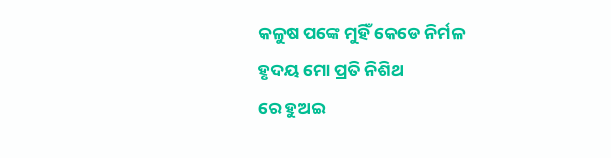କଳୁଷ ପଙ୍କେ ମୁହିଁ କେଡେ ନିର୍ମଳ
ହୃଦୟ ମୋ ପ୍ରତି ନିଶିଥ
ରେ ହୁଅଇ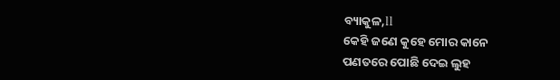ବ୍ୟାକୁଳ,ll
କେହି ଜଣେ କୁହେ ମୋର କାନେ
ପଣତରେ ପୋଛି ଦେଇ ଲୁହ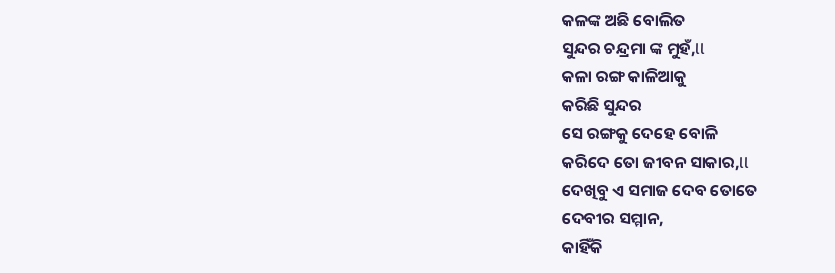କଳଙ୍କ ଅଛି ବୋଲିତ
ସୁନ୍ଦର ଚନ୍ଦ୍ରମା ଙ୍କ ମୁହଁ,ll
କଳା ରଙ୍ଗ କାଳିଆକୁ
କରିଛି ସୁନ୍ଦର
ସେ ରଙ୍ଗକୁ ଦେହେ ବୋଳି
କରିଦେ ତୋ ଜୀବନ ସାକାର,ll
ଦେଖିବୁ ଏ ସମାଜ ଦେବ ତୋତେ
ଦେବୀର ସମ୍ମାନ,
କାହିଁକି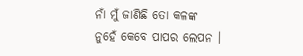ନାଁ ମୁଁ ଜାଣିଛି ତୋ କଳଙ୍କ
ନୁହେଁ କେବେ ପାପର ଲେପନ ।